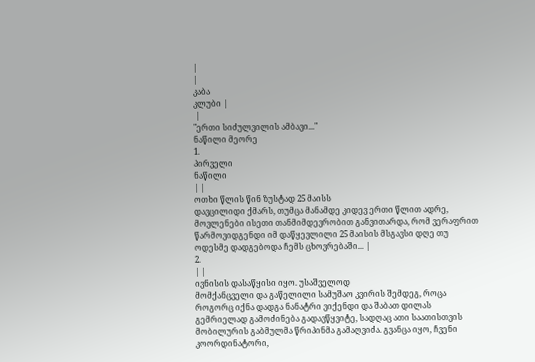|
|
კაბა
კლუბი |
 |
"ერთი სიძულვილის ამბავი..."
ნაწილი მეორე
1.
პირველი
ნაწილი
| |
ოთხი წლის წინ ზუსტად 25 მაისს
დავცილიდი ქმარს, თუმცა მანამდე კიდევ ერთი წლით ადრე,
მოვლენები ისეთი თანმიმდევრობით განვითარდა, რომ ვერაფრით
წარმოვიდგენდი იმ დაწყევლილი 25 მაისის მსგავსი დღე თუ
ოდესმე დადგებოდა ჩემს ცხოვრებაში... |
2.
| |
ივნისის დასაწყისი იყო. უსაშველოდ
მომქანცველი და გაწელილი სამუშაო კვირის შემდეგ, როცა
როგორც იქნა დადგა ნანატრი ვიქენდი და შაბათ დილას
გემრიელად გამოძინება გადავწყვიტე, სადღაც ათი საათისთვის
მობილურის გაბმულმა წრიპინმა გამაღვიძა. გვანცა იყო, ჩვენი
კოორდინატორი,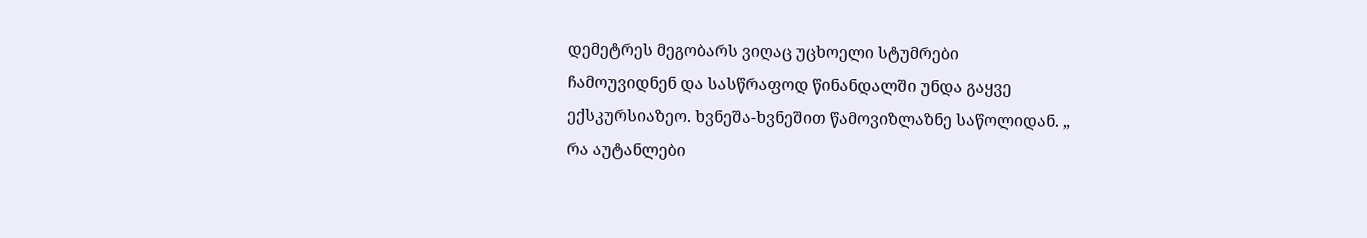დემეტრეს მეგობარს ვიღაც უცხოელი სტუმრები
ჩამოუვიდნენ და სასწრაფოდ წინანდალში უნდა გაყვე
ექსკურსიაზეო. ხვნეშა-ხვნეშით წამოვიზლაზნე საწოლიდან. „
რა აუტანლები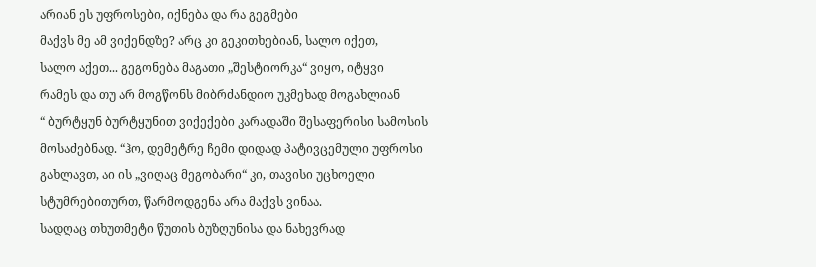არიან ეს უფროსები, იქნება და რა გეგმები
მაქვს მე ამ ვიქენდზე? არც კი გეკითხებიან, სალო იქეთ,
სალო აქეთ... გეგონება მაგათი „შესტიორკა“ ვიყო, იტყვი
რამეს და თუ არ მოგწონს მიბრძანდიო უკმეხად მოგახლიან
“ ბურტყუნ ბურტყუნით ვიქექები კარადაში შესაფერისი სამოსის
მოსაძებნად. “ჰო, დემეტრე ჩემი დიდად პატივცემული უფროსი
გახლავთ, აი ის „ვიღაც მეგობარი“ კი, თავისი უცხოელი
სტუმრებითურთ, წარმოდგენა არა მაქვს ვინაა.
სადღაც თხუთმეტი წუთის ბუზღუნისა და ნახევრად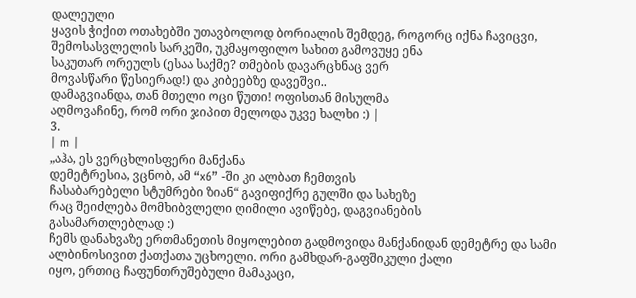დალეული
ყავის ჭიქით ოთახებში უთავბოლოდ ბორიალის შემდეგ, როგორც იქნა ჩავიცვი,
შემოსასვლელის სარკეში, უკმაყოფილო სახით გამოვუყე ენა
საკუთარ ორეულს (ესაა საქმე? თმების დავარცხნაც ვერ
მოვასწარი წესიერად!) და კიბეებზე დავეშვი..
დამაგვიანდა, თან მთელი ოცი წუთი! ოფისთან მისულმა
აღმოვაჩინე, რომ ორი ჯიპით მელოდა უკვე ხალხი :) |
3.
| m |
„აჰა, ეს ვერცხლისფერი მანქანა
დემეტრესია, ვცნობ, ამ “x6” -ში კი ალბათ ჩემთვის
ჩასაბარებელი სტუმრები ზიან“ გავიფიქრე გულში და სახეზე
რაც შეიძლება მომხიბვლელი ღიმილი ავიწებე, დაგვიანების
გასამართლებლად :)
ჩემს დანახვაზე ერთმანეთის მიყოლებით გადმოვიდა მანქანიდან დემეტრე და სამი
ალბინოსივით ქათქათა უცხოელი. ორი გამხდარ-გაფშიკული ქალი
იყო, ერთიც ჩაფუნთრუშებული მამაკაცი,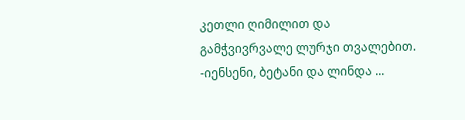კეთლი ღიმილით და
გამჭვივრვალე ლურჯი თვალებით.
-იენსენი, ბეტანი და ლინდა ...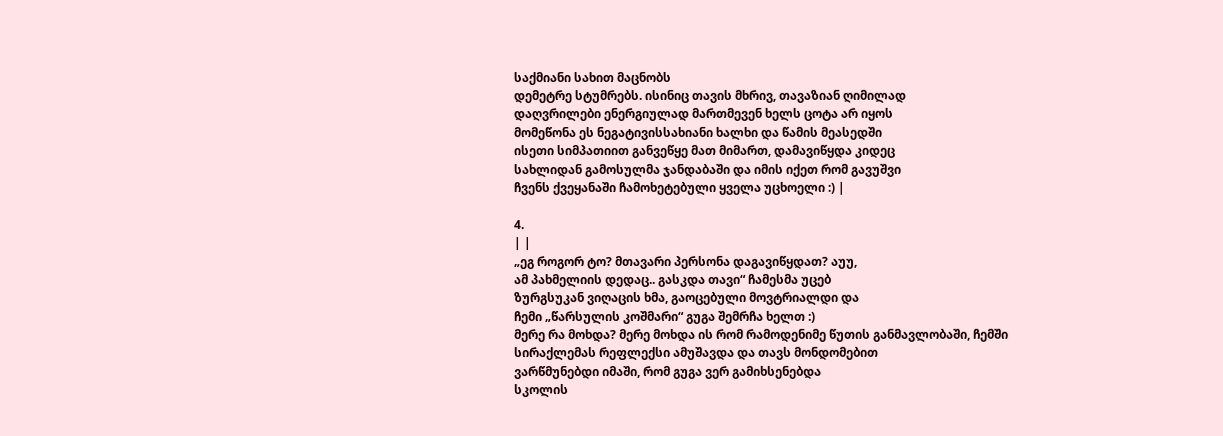საქმიანი სახით მაცნობს
დემეტრე სტუმრებს. ისინიც თავის მხრივ, თავაზიან ღიმილად
დაღვრილები ენერგიულად მართმევენ ხელს ცოტა არ იყოს
მომეწონა ეს ნეგატივისსახიანი ხალხი და წამის მეასედში
ისეთი სიმპათიით განვეწყე მათ მიმართ, დამავიწყდა კიდეც
სახლიდან გამოსულმა ჯანდაბაში და იმის იქეთ რომ გავუშვი
ჩვენს ქვეყანაში ჩამოხეტებული ყველა უცხოელი :) |

4.
| |
„ეგ როგორ ტო? მთავარი პერსონა დაგავიწყდათ? აუუ,
ამ პახმელიის დედაც.. გასკდა თავი“ ჩამესმა უცებ
ზურგსუკან ვიღაცის ხმა, გაოცებული მოვტრიალდი და
ჩემი „წარსულის კოშმარი“ გუგა შემრჩა ხელთ :)
მერე რა მოხდა? მერე მოხდა ის რომ რამოდენიმე წუთის განმავლობაში, ჩემში
სირაქლემას რეფლექსი ამუშავდა და თავს მონდომებით
ვარწმუნებდი იმაში, რომ გუგა ვერ გამიხსენებდა
სკოლის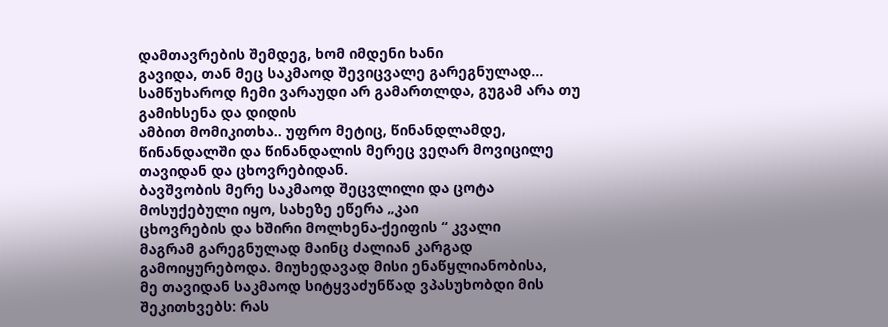დამთავრების შემდეგ, ხომ იმდენი ხანი
გავიდა, თან მეც საკმაოდ შევიცვალე გარეგნულად...
სამწუხაროდ ჩემი ვარაუდი არ გამართლდა, გუგამ არა თუ გამიხსენა და დიდის
ამბით მომიკითხა.. უფრო მეტიც, წინანდლამდე,
წინანდალში და წინანდალის მერეც ვეღარ მოვიცილე
თავიდან და ცხოვრებიდან.
ბავშვობის მერე საკმაოდ შეცვლილი და ცოტა მოსუქებული იყო, სახეზე ეწერა „კაი
ცხოვრების და ხშირი მოლხენა-ქეიფის “ კვალი
მაგრამ გარეგნულად მაინც ძალიან კარგად
გამოიყურებოდა. მიუხედავად მისი ენაწყლიანობისა,
მე თავიდან საკმაოდ სიტყვაძუნწად ვპასუხობდი მის
შეკითხვებს: რას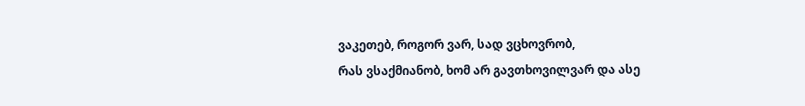ვაკეთებ, როგორ ვარ, სად ვცხოვრობ,
რას ვსაქმიანობ, ხომ არ გავთხოვილვარ და ასე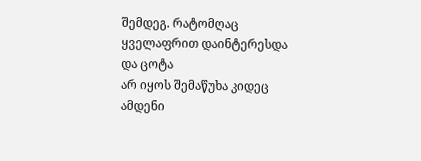შემდეგ. რატომღაც ყველაფრით დაინტერესდა და ცოტა
არ იყოს შემაწუხა კიდეც ამდენი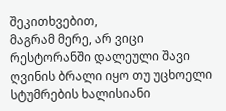შეკითხვებით,
მაგრამ მერე, არ ვიცი რესტორანში დალეული შავი
ღვინის ბრალი იყო თუ უცხოელი სტუმრების ხალისიანი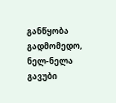განწყობა გადმომედო, ნელ-ნელა გავუბი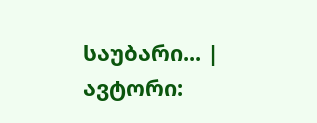საუბარი... |
ავტორი: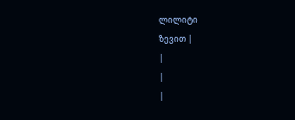ლილიტი
ზევით |
|
|
|